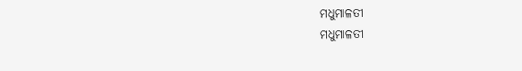ମଧୁମାଳତୀ
ମଧୁମାଳତୀ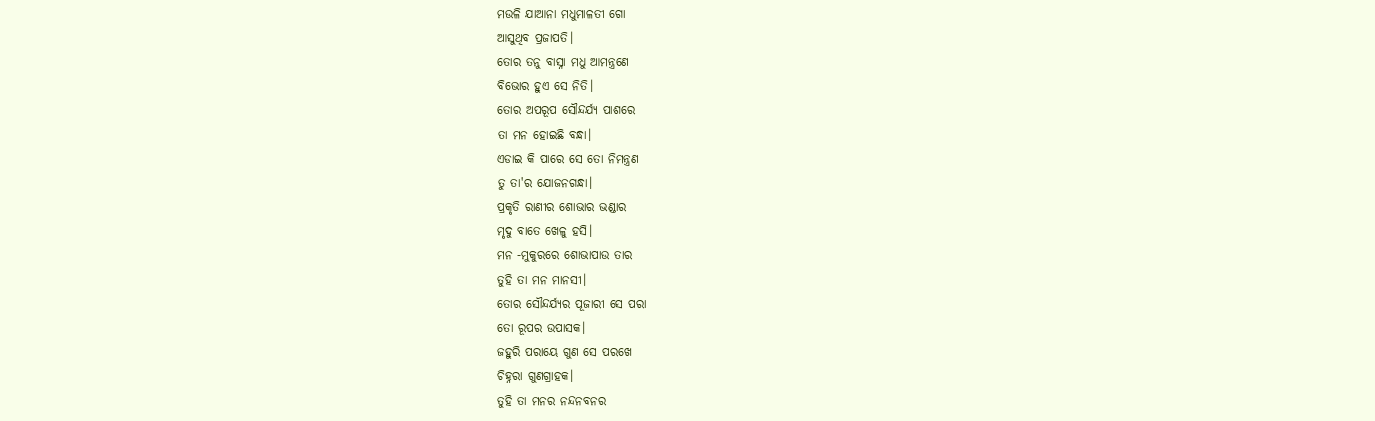ମଉଳି ଯାଆନା ମଧୁମାଳତୀ ଗୋ
ଆସୁଥିବ ପ୍ରଜାପତି।
ତୋର ତନୁ ବାସ୍ନା ମଧୁ ଆମନ୍ତ୍ରଣେ
ବିଭୋର ହୁଏ ସେ ନିତି।
ତୋର ଅପରୂପ ସୌନ୍ଦର୍ଯ୍ୟ ପାଶରେ
ତା ମନ ହୋଇଛି ବନ୍ଧା।
ଏଡାଇ କି ପାରେ ସେ ତୋ ନିମନ୍ତ୍ରଣ
ତୁ ତା'ର ଯୋଜନଗନ୍ଧା।
ପ୍ରକୃତି ରାଣୀର ଶୋଭାର ଭଣ୍ଡାର
ମୃଦୁ ବାତେ ଖେଳୁ ହସି।
ମନ -ମୁକୁରରେ ଶୋଭାପାଉ ତାର
ତୁହି ତା ମନ ମାନସୀ।
ତୋର ସୌନ୍ଦର୍ଯ୍ୟର ପୂଜାରୀ ସେ ପରା
ତୋ ରୂପର ଉପାସକ।
ଜହୁରି ପରାୟେ ଗୁଣ ସେ ପରଖେ
ଚିହ୍ନରା ଗୁଣଗ୍ରାହକ।
ତୁହି ତା ମନର ନନ୍ଦନବନର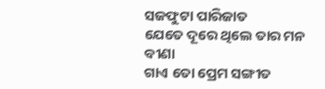ସଜଫୁଟା ପାରିଜାତ
ଯେତେ ଦୂରେ ଥିଲେ ତାର ମନ ବୀଣା
ଗାଏ ତୋ ପ୍ରେମ ସଙ୍ଗୀତ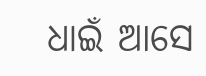ଧାଇଁ ଆସେ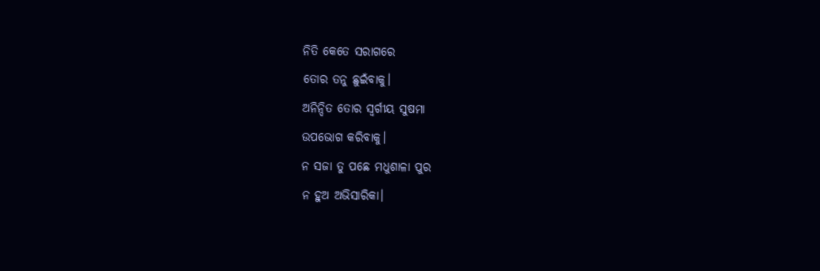ନିତି କେତେ ସରାଗରେ
ତୋର ତନୁ ଛୁଇଁବାକୁ।
ଅନିନ୍ଦିତ ତୋର ସ୍ୱର୍ଗୀୟ ସୁଷମା
ଉପଭୋଗ କରିବାକୁ।
ନ ସଜା ତୁ ପଛେ ମଧୁଶାଳା ପୁର
ନ ହୁଅ ଅଭିସାରିକା।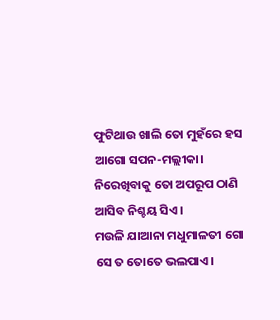ଫୁଟିଥାଉ ଖାଲି ତୋ ମୁହଁରେ ହସ
ଆଗୋ ସପନ-ମଲ୍ଲୀକା।
ନିରେଖିବାକୁ ତୋ ଅପରୂପ ଠାଣି
ଆସିବ ନିଶ୍ଚୟ ସିଏ।
ମଉଳି ଯାଆନା ମଧୁମାଳତୀ ଗୋ
ସେ ତ ତୋତେ ଭଲପାଏ।